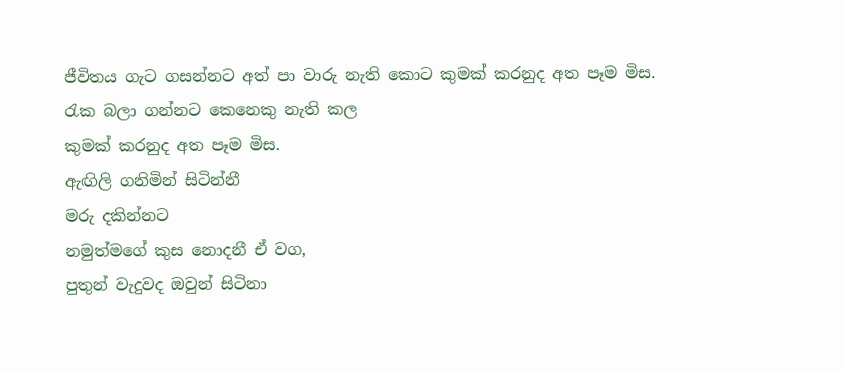ජීවිතය ගැට ගසන්නට අත් පා වාරු නැති කොට කුමක් කරනුද අත පෑම මිස.
රැක බලා ගන්නට කෙනෙකු නැති කල
කුමක් කරනුද අත පෑම මිස.
ඇඟිලි ගනිමින් සිටින්නී
මරු දකින්නට
නමුත්මගේ කුස නොදනී ඒ වග,
පුතුන් වැදුවද ඔවුන් සිටිනා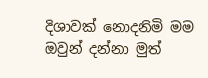දිශාවක් නොදනිමි මම
ඔවුන් දන්නා මුත්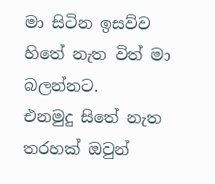මා සිටින ඉසව්ව
හිතේ නැත විත් මා බලන්නට.
එනමුදු සිතේ නැත තරහක් ඔවුන්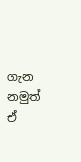ගැන
නමුත් ඒ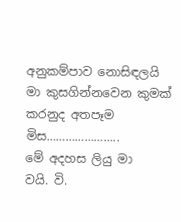අනුකම්පාව නොසිඳලයි
මා කුසගින්නවෙන කුමක් කරනුද අතපෑම මිස…………………..
මේ අදහස ලියු මා
වයි. වි.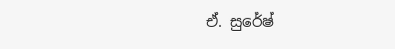ඒ. සුරේෂ්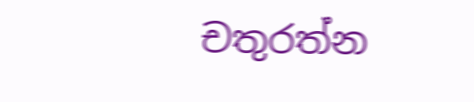චතුරත්න